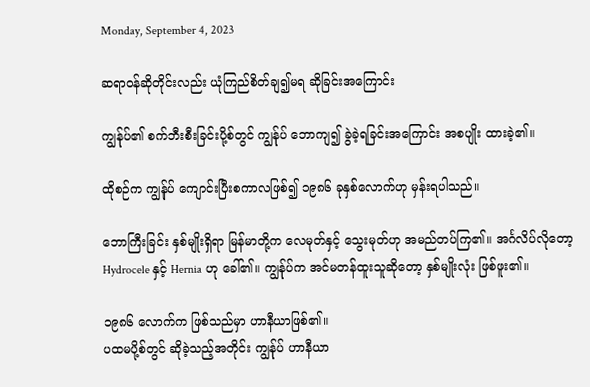Monday, September 4, 2023

ဆရာဝန်ဆိုတိုင်းလည်း ယုံကြည်စိတ်ချ၍မရ ဆိုခြင်းအကြောင်း

ကျွန်ုပ်၏ စက်ဘီးစီးခြင်းပို့စ်တွင် ကျွန်ုပ် ဘောကျ၍ ခွဲခဲ့ရခြင်းအကြောင်း အစပျိုး ထားခဲ့၏။

ထိုစဉ်က ကျွန်ုပ် ကျောင်းပြီးစကာလဖြစ်၍ ၁၉၈၆ ခုနှစ်လောက်ဟု မှန်းရပါသည်။

ဘောကြီးခြင်း နှစ်မျိုးရှိရာ မြန်မာတို့က လေမုတ်နှင့် သွေးမုတ်ဟု အမည်တပ်ကြ၏။ အင်္ဂလိပ်လိုတော့ Hydrocele နှင့် Hernia ဟု ခေါ်၏။ ကျွန်ုပ်က အင်မတန်ထူးသူဆိုတော့ နှစ်မျိုးလုံး ဖြစ်ဖူး၏။

၁၉၈၆ လောက်က ဖြစ်သည်မှာ ဟာနီယာဖြစ်၏။
ပထမပို့စ်တွင် ဆိုခဲ့သည့်အတိုင်း ကျွန်ုပ် ဟာနီယာ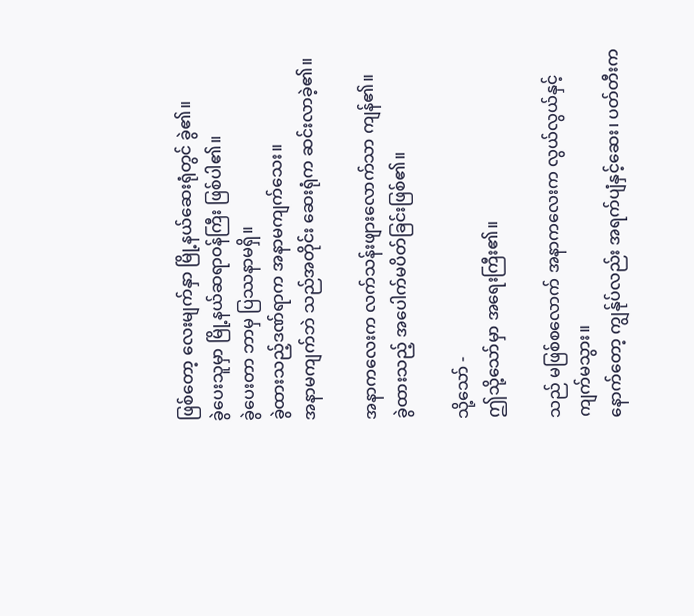ဖြစ်တော့ လေးမျက်နှာ မြို့နယ်ဆေးရုံတွင် ခွဲ၏။
ခွဲပေးသူမှာ မြို့နယ်ဆရာဝန်ကြီး ဖြစ်ပါ၏။
ခွဲပေးတာ ဘာမှ ပြဿနာမရှိ။
ခွဲထားသည့်ဒဏ်ရာက အနာမကျက်သေး။
အနာမကျက်ဘဲ သည်အတိုင်း ဆေးရုံက ဆင်းလာခဲ့၏။

အနာကလေးက လက်သန်းဖျားလောက်သာ ကျန်၏။
ခွဲထားသည့် အပေါက်မပိတ်ခြင်းဖြစ်၏။

သို့သော် -
ဤသို့သော်မှာ အရေးကြီး၏။

သည် မဖြစ်စလောက် အနာကလေးက လွယ်လွယ်နှင့် ကျက်မသွား။
နောက်တော့ ကျွန်ုပ်လည်း အရက်ပျံနှင့်ဆေး၊ ပတ်တီးက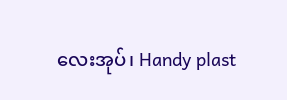လေးအုပ်၊ Handy plast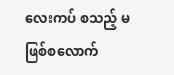လေးကပ် စသည့် မဖြစ်စလောက်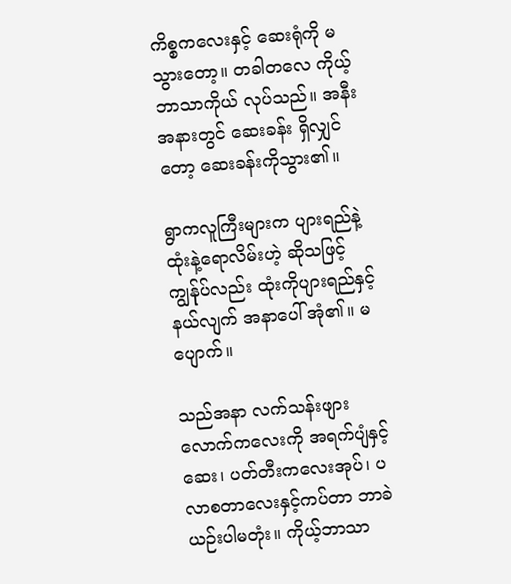ကိစ္စကလေးနှင့် ဆေးရုံကို မသွားတော့။ တခါတလေ ကိုယ့်ဘာသာကိုယ် လုပ်သည်။ အနီးအနားတွင် ဆေးခန်း ရှိလျှင်တော့ ဆေးခန်းကိုသွား၏။

ရွာကလူကြီးများက ပျားရည်နဲ့ထုံးနဲ့ရောလိမ်းဟဲ့ ဆိုသဖြင့် ကျွန်ုပ်လည်း ထုံးကိုပျားရည်နှင့်နယ်လျက် အနာပေါ် အုံ၏။ မပျောက်။

သည်အနာ လက်သန်းဖျားလောက်ကလေးကို အရက်ပျံနှင့်ဆေး၊ ပတ်တီးကလေးအုပ်၊ ပလာစတာလေးနှင့်ကပ်တာ ဘာခဲယဉ်းပါမတုံး။ ကိုယ့်ဘာသာ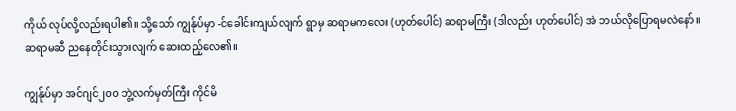ကိုယ် လုပ်လို့လည်းရပါ၏။ သို့သော် ကျွန်ုပ်မှာ -င်ခေါင်းကျယ်လျက် ရွာမှ ဆရာမကလေး (ဟုတ်ပေါင်) ဆရာမကြီး (ဒါလည်း ဟုတ်ပေါင်) အဲ ဘယ်လိုပြောရမလဲနော်။ ဆရာမဆီ ညနေတိုင်းသွားလျက် ဆေးထည့်လေ၏။

ကျွန်ုပ်မှာ အင်ဂျင်၂၀၀ ဘွဲ့လက်မှတ်ကြီး ကိုင်မိ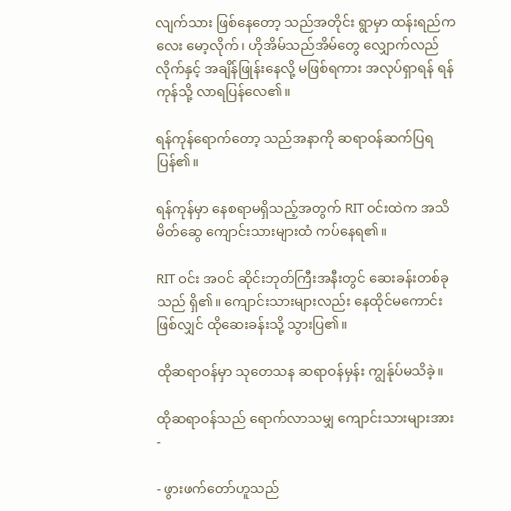လျက်သား ဖြစ်နေတော့ သည်အတိုင်း ရွာမှာ ထန်းရည်ကလေး မော့လိုက်၊ ဟိုအိမ်သည်အိမ်တွေ လျှောက်လည်လိုက်နှင့် အချိန်ဖြုန်းနေလို့ မဖြစ်ရကား အလုပ်ရှာရန် ရန်ကုန်သို့ လာရပြန်လေ၏။

ရန်ကုန်ရောက်တော့ သည်အနာကို ဆရာဝန်ဆက်ပြရပြန်၏။

ရန်ကုန်မှာ နေစရာမရှိသည့်အတွက် RIT ဝင်းထဲက အသိမိတ်ဆွေ ကျောင်းသားများထံ ကပ်နေရ၏။

RIT ဝင်း အဝင် ဆိုင်းဘုတ်ကြီးအနီးတွင် ဆေးခန်းတစ်ခုသည် ရှိ၏။ ကျောင်းသားများလည်း နေထိုင်မကောင်းဖြစ်လျှင် ထိုဆေးခန်းသို့ သွားပြ၏။

ထိုဆရာဝန်မှာ သုတေသန ဆရာဝန်မှန်း ကျွန်ုပ်မသိခဲ့။

ထိုဆရာဝန်သည် ရောက်လာသမျှ ကျောင်းသားများအား -

- ဖွားဖက်တော်ဟူသည်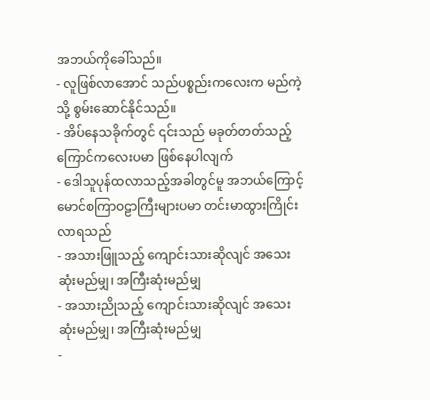အဘယ်ကိုခေါ်သည်။
- လူဖြစ်လာအောင် သည်ပစ္စည်းကလေးက မည်ကဲ့သို့ စွမ်းဆောင်နိုင်သည်။
- အိပ်နေသခိုက်တွင် ၎င်းသည် မခုတ်တတ်သည့် ကြောင်ကလေးပမာ ဖြစ်နေပါလျက်
- ဒေါသူပုန်ထလာသည့်အခါတွင်မူ အဘယ်ကြောင့် မောင်စကြာဝဠာကြီးများပမာ တင်းမာထွားကြိုင်းလာရသည်
- အသားဖြူသည့် ကျောင်းသားဆိုလျင် အသေးဆုံးမည်မျှ၊ အကြီးဆုံးမည်မျှ
- အသားညိုသည့် ကျောင်းသားဆိုလျင် အသေးဆုံးမည်မျှ၊ အကြီးဆုံးမည်မျှ
-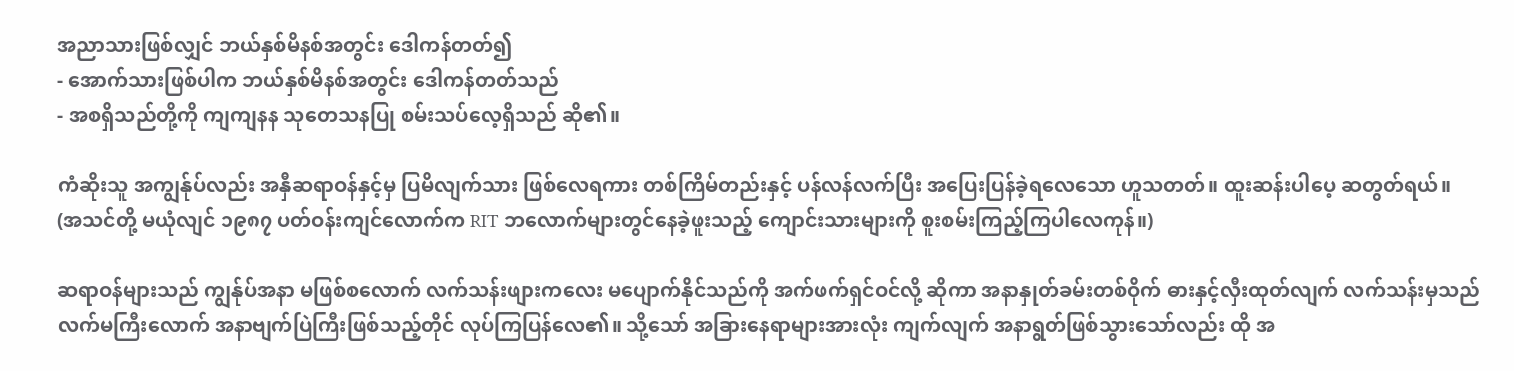အညာသားဖြစ်လျှင် ဘယ်နှစ်မိနစ်အတွင်း ဒေါကန်တတ်၍
- အောက်သားဖြစ်ပါက ဘယ်နှစ်မိနစ်အတွင်း ဒေါကန်တတ်သည်
- အစရှိသည်တို့ကို ကျကျနန သုတေသနပြု စမ်းသပ်လေ့ရှိသည် ဆို၏။

ကံဆိုးသူ အကျွန်ုပ်လည်း အနှီဆရာဝန်နှင့်မှ ပြမိလျက်သား ဖြစ်လေရကား တစ်ကြိမ်တည်းနှင့် ပန်လန်လက်ပြီး အပြေးပြန်ခဲ့ရလေသော ဟူသတတ်။ ထူးဆန်းပါပေ့ ဆတွတ်ရယ်။
(အသင်တို့ မယုံလျင် ၁၉၈၇ ပတ်ဝန်းကျင်လောက်က RIT ဘလောက်များတွင်နေခဲ့ဖူးသည့် ကျောင်းသားများကို စူးစမ်းကြည့်ကြပါလေကုန်။)

ဆရာဝန်များသည် ကျွန်ုပ်အနာ မဖြစ်စလောက် လက်သန်းဖျားကလေး မပျောက်နိုင်သည်ကို အက်ဖက်ရှင်ဝင်လို့ ဆိုကာ အနာနှုတ်ခမ်းတစ်ဝိုက် ဓားနှင့်လှီးထုတ်လျက် လက်သန်းမှသည် လက်မကြီးလောက် အနာဗျက်ပြဲကြီးဖြစ်သည့်တိုင် လုပ်ကြပြန်လေ၏။ သို့သော် အခြားနေရာများအားလုံး ကျက်လျက် အနာရွတ်ဖြစ်သွားသော်လည်း ထို အ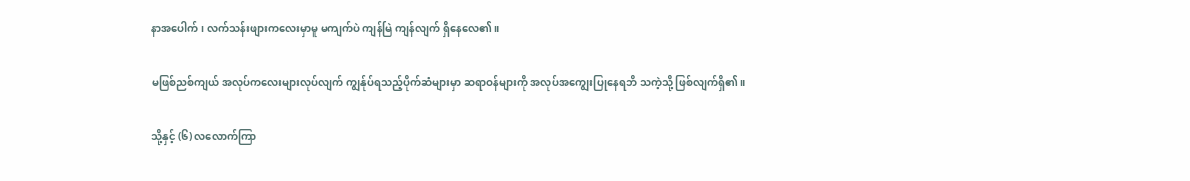နာအပေါက်၊ လက်သန်းဖျားကလေးမှာမူ မကျက်ပဲ ကျန်မြဲ ကျန်လျက် ရှိနေလေ၏။

မဖြစ်ညစ်ကျယ် အလုပ်ကလေးများလုပ်လျက် ကျွန်ုပ်ရသည့်ပိုက်ဆံများမှာ ဆရာဝန်များကို အလုပ်အကျွေးပြုနေရဘိ သကဲ့သို့ ဖြစ်လျက်ရှိ၏။

သို့နှင့် (၆) လလောက်ကြာ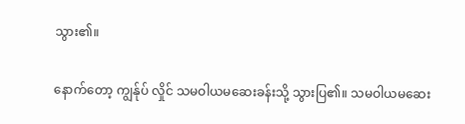သွား၏။

နောက်တော့ ကျွန်ုပ် လှိုင် သမဝါယမဆေးခန်းသို့ သွားပြ၏။ သမဝါယမဆေး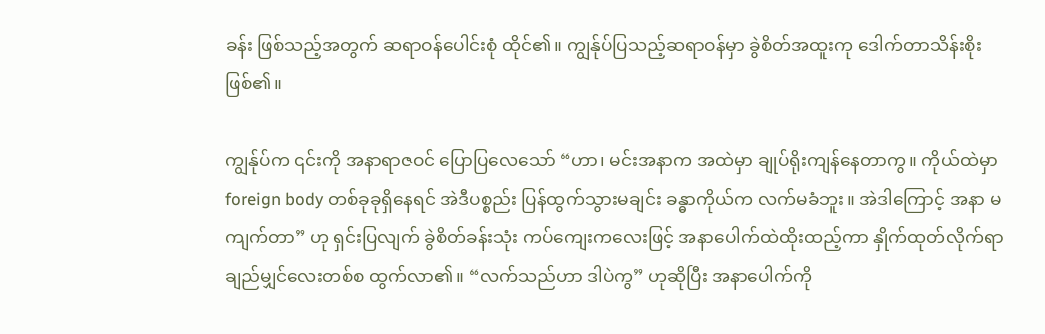ခန်း ဖြစ်သည့်အတွက် ဆရာဝန်ပေါင်းစုံ ထိုင်၏။ ကျွန်ုပ်ပြသည့်ဆရာဝန်မှာ ခွဲစိတ်အထူးကု ဒေါက်တာသိန်းစိုး ဖြစ်၏။

ကျွန်ုပ်က ၎င်းကို အနာရာဇဝင် ပြောပြလေသော် “ဟာ၊ မင်းအနာက အထဲမှာ ချုပ်ရိုးကျန်နေတာကွ။ ကိုယ်ထဲမှာ foreign body တစ်ခုခုရှိနေရင် အဲဒီပစ္စည်း ပြန်ထွက်သွားမချင်း ခန္ဓာကိုယ်က လက်မခံဘူး။ အဲဒါကြောင့် အနာ မကျက်တာ” ဟု ရှင်းပြလျက် ခွဲစိတ်ခန်းသုံး ကပ်ကျေးကလေးဖြင့် အနာပေါက်ထဲထိုးထည့်ကာ နှိုက်ထုတ်လိုက်ရာ ချည်မျှင်လေးတစ်စ ထွက်လာ၏။ “လက်သည်ဟာ ဒါပဲကွ” ဟုဆိုပြီး အနာပေါက်ကို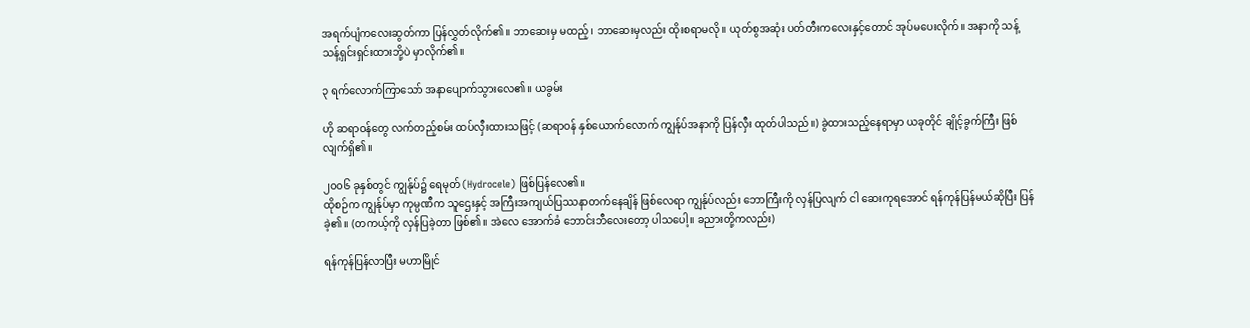အရက်ပျံကလေးဆွတ်ကာ ပြန်လွှတ်လိုက်၏။ ဘာဆေးမှ မထည့်၊ ဘာဆေးမှလည်း ထိုးစရာမလို။ ယုတ်စွအဆုံး ပတ်တီးကလေးနှင့်တောင် အုပ်မပေးလိုက်။ အနာကို သန့်သန့်ရှင်းရှင်းထားဘို့ပဲ မှာလိုက်၏။

၃ ရက်လောက်ကြာသော် အနာပျောက်သွားလေ၏။ ယခွမ်း

ဟို ဆရာဝန်တွေ လက်တည့်စမ်း ထပ်လှီးထားသဖြင့် (ဆရာဝန် နှစ်ယောက်လောက် ကျွန်ုပ်အနာကို ပြန်လှီး ထုတ်ပါသည်။) ခွဲထားသည့်နေရာမှာ ယခုတိုင် ချိုင့်ခွက်ကြီး ဖြစ်လျက်ရှိ၏။

၂၀၀၆ ခုနှစ်တွင် ကျွန်ုပ်၌ ရေမုတ် (Hydrocele) ဖြစ်ပြန်လေ၏။
ထိုစဉ်က ကျွန်ုပ်မှာ ကုမ္ပဏီက သူဌေးနှင့် အကြီးအကျယ်ပြဿနာတက်နေချိန် ဖြစ်လေရာ ကျွန်ုပ်လည်း ဘောကြီးကို လှန်ပြလျက် ငါ ဆေးကုရအောင် ရန်ကုန်ပြန်မယ်ဆိုပြီး ပြန်ခဲ့၏။ (တကယ့်ကို လှန်ပြခဲ့တာ ဖြစ်၏။ အဲလေ အောက်ခံ ဘောင်းဘီလေးတော့ ပါသပေါ့။ ခညားတို့ကလည်း)

ရန်ကုန်ပြန်လာပြီး မဟာမြိုင်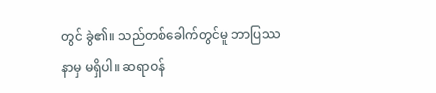တွင် ခွဲ၏။ သည်တစ်ခေါက်တွင်မူ ဘာပြဿနာမှ မရှိပါ။ ဆရာဝန်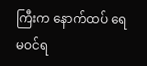ကြီးက နောက်ထပ် ရေမဝင်ရ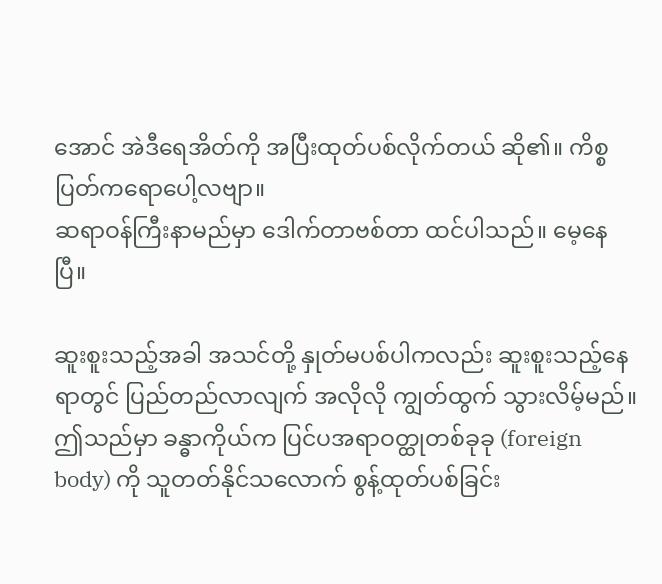အောင် အဲဒီရေအိတ်ကို အပြီးထုတ်ပစ်လိုက်တယ် ဆို၏။ ကိစ္စပြတ်ကရောပေါ့လဗျာ။
ဆရာဝန်ကြီးနာမည်မှာ ဒေါက်တာဗစ်တာ ထင်ပါသည်။ မေ့နေပြီ။

ဆူးစူးသည့်အခါ အသင်တို့ နှုတ်မပစ်ပါကလည်း ဆူးစူးသည့်နေရာတွင် ပြည်တည်လာလျက် အလိုလို ကျွတ်ထွက် သွားလိမ့်မည်။ ဤသည်မှာ ခန္ဓာကိုယ်က ပြင်ပအရာဝတ္ထုတစ်ခုခု (foreign body) ကို သူတတ်နိုင်သလောက် စွန့်ထုတ်ပစ်ခြင်း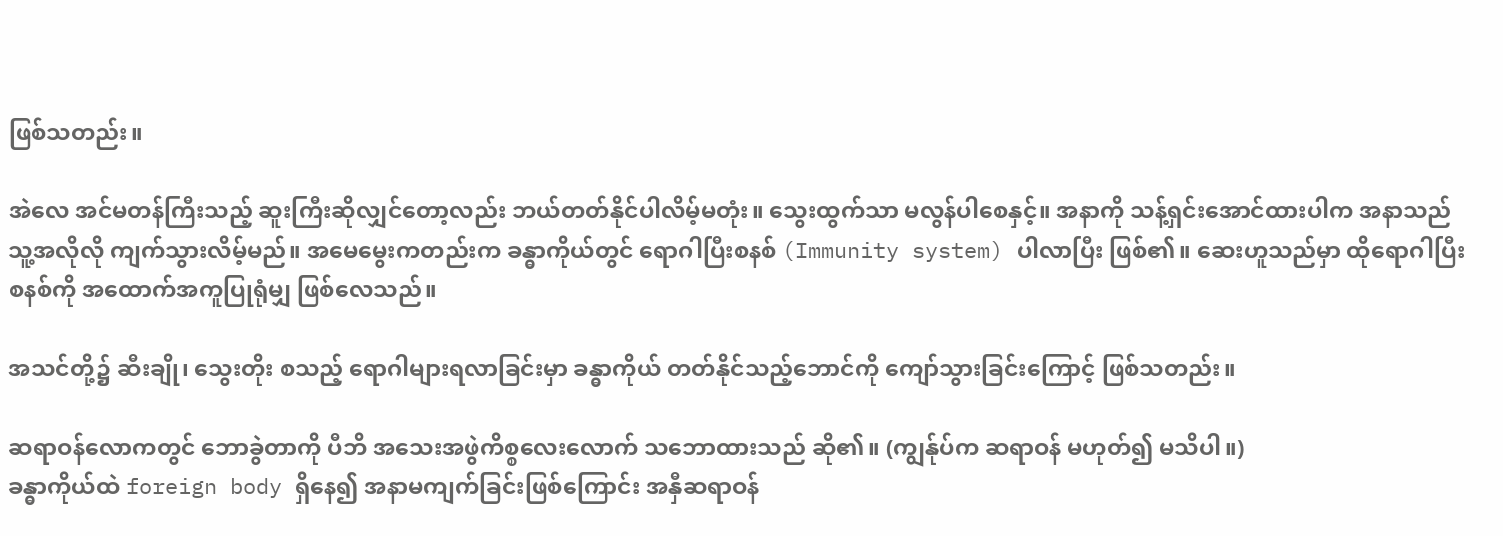ဖြစ်သတည်း။

အဲလေ အင်မတန်ကြီးသည့် ဆူးကြီးဆိုလျှင်တော့လည်း ဘယ်တတ်နိုင်ပါလိမ့်မတုံး။ သွေးထွက်သာ မလွန်ပါစေနှင့်။ အနာကို သန့်ရှင်းအောင်ထားပါက အနာသည် သူ့အလိုလို ကျက်သွားလိမ့်မည်။ အမေမွေးကတည်းက ခန္ဓာကိုယ်တွင် ရောဂါပြီးစနစ် (Immunity system) ပါလာပြီး ဖြစ်၏။ ဆေးဟူသည်မှာ ထိုရောဂါပြီးစနစ်ကို အထောက်အကူပြုရုံမျှ ဖြစ်လေသည်။

အသင်တို့၌ ဆီးချို၊ သွေးတိုး စသည့် ရောဂါများရလာခြင်းမှာ ခန္ဓာကိုယ် တတ်နိုင်သည့်ဘောင်ကို ကျော်သွားခြင်းကြောင့် ဖြစ်သတည်း။

ဆရာဝန်လောကတွင် ဘောခွဲတာကို ပီဘိ အသေးအဖွဲကိစ္စလေးလောက် သဘောထားသည် ဆို၏။ (ကျွန်ုပ်က ဆရာဝန် မဟုတ်၍ မသိပါ။)
ခန္ဓာကိုယ်ထဲ foreign body ရှိနေ၍ အနာမကျက်ခြင်းဖြစ်ကြောင်း အနှီဆရာဝန်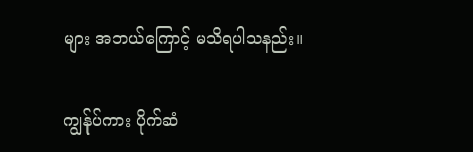များ အဘယ်ကြောင့် မသိရပါသနည်း။

ကျွန်ုပ်ကား ပိုက်ဆံ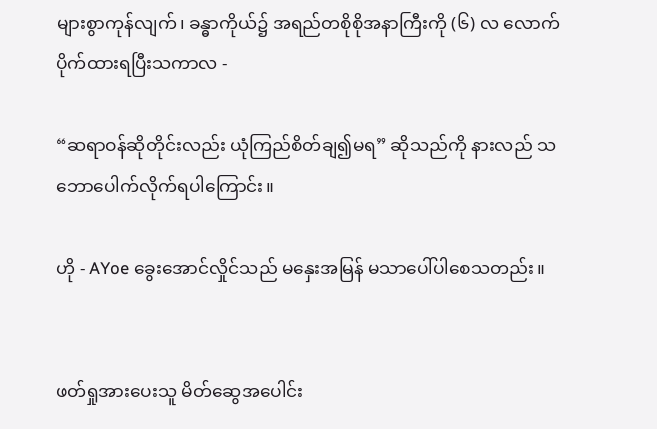များစွာကုန်လျက်၊ ခန္ဓာကိုယ်၌ အရည်တစိုစိုအနာကြီးကို (၆) လ လောက် ပိုက်ထားရပြီးသကာလ -

“ဆရာဝန်ဆိုတိုင်းလည်း ယုံကြည်စိတ်ချ၍မရ” ဆိုသည်ကို နားလည် သဘောပေါက်လိုက်ရပါကြောင်း။

ဟို - AYoe ခွေးအောင်လှိုင်သည် မနှေးအမြန် မသာပေါ်ပါစေသတည်း။


ဖတ်ရှုအားပေးသူ မိတ်ဆွေအပေါင်း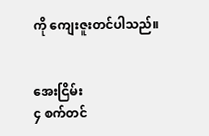ကို ကျေးဇူးတင်ပါသည်။


အေးငြိမ်း
၄ စက်တင်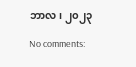ဘာလ၊ ၂၀၂၃

No comments: